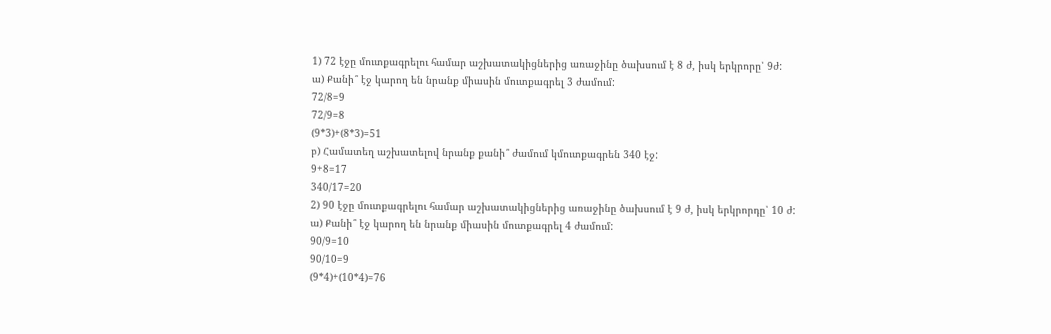1) 72 էջը մուտքագրելու համար աշխատակիցներից առաջինը ծախսում է 8 ժ, իսկ երկրորը՝ 9ժ:
ա) Քանի՞ էջ կարող են նրանք միասին մուտքագրել 3 ժամում:
72/8=9
72/9=8
(9*3)+(8*3)=51
բ) Համատեղ աշխատելով նրանք քանի՞ ժամում կմուտքագրեն 340 էջ:
9+8=17
340/17=20
2) 90 էջը մուտքագրելու համար աշխատակիցներից առաջինը ծախսում է 9 ժ, իսկ երկրորդը՝ 10 ժ:
ա) Քանի՞ էջ կարող են նրանք միասին մուտքագրել 4 ժամում:
90/9=10
90/10=9
(9*4)+(10*4)=76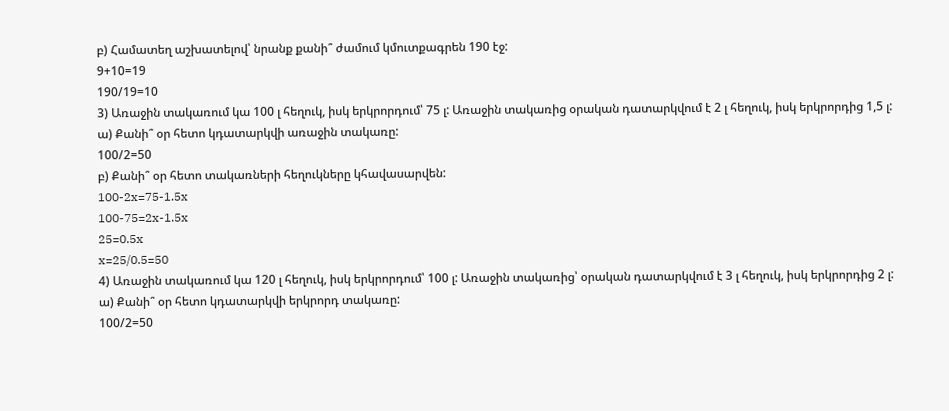բ) Համատեղ աշխատելով՝ նրանք քանի՞ ժամում կմուտքագրեն 190 էջ:
9+10=19
190/19=10
3) Առաջին տակառում կա 100 լ հեղուկ, իսկ երկրորդում՝ 75 լ: Առաջին տակառից օրական դատարկվում է 2 լ հեղուկ, իսկ երկրորդից 1,5 լ:
ա) Քանի՞ օր հետո կդատարկվի առաջին տակառը:
100/2=50
բ) Քանի՞ օր հետո տակառների հեղուկները կհավասարվեն:
100-2x=75-1.5x
100-75=2x-1.5x
25=0.5x
x=25/0.5=50
4) Առաջին տակառում կա 120 լ հեղուկ, իսկ երկրորդում՝ 100 լ: Առաջին տակառից՝ օրական դատարկվում է 3 լ հեղուկ, իսկ երկրորդից 2 լ:
ա) Քանի՞ օր հետո կդատարկվի երկրորդ տակառը:
100/2=50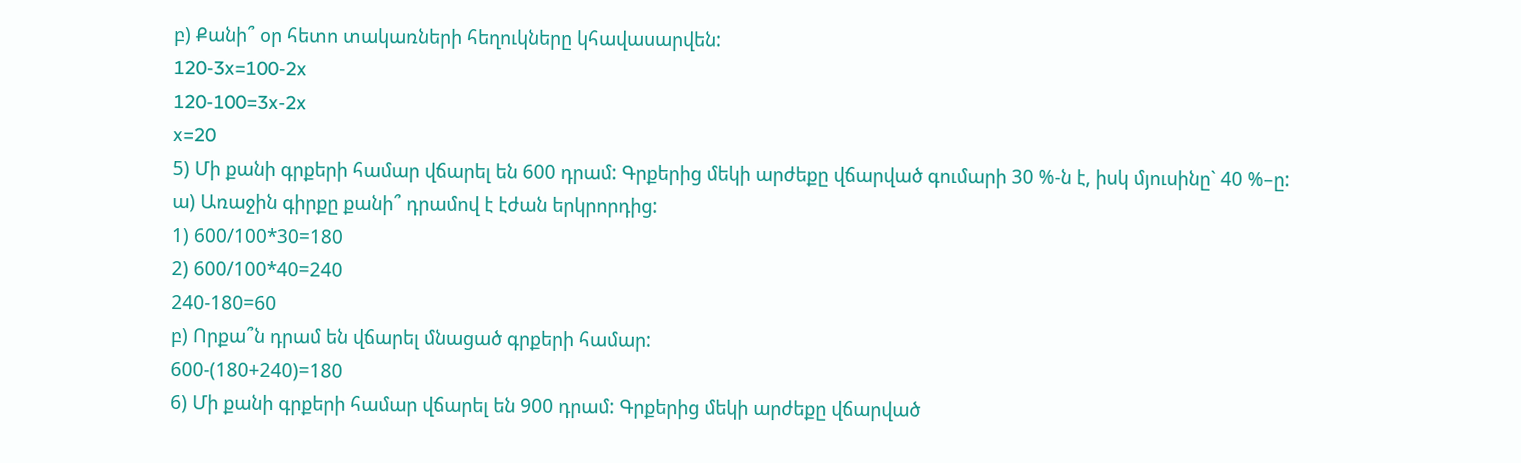բ) Քանի՞ օր հետո տակառների հեղուկները կհավասարվեն:
120-3x=100-2x
120-100=3x-2x
x=20
5) Մի քանի գրքերի համար վճարել են 600 դրամ: Գրքերից մեկի արժեքը վճարված գումարի 30 %-ն է, իսկ մյուսինը` 40 %–ը:
ա) Առաջին գիրքը քանի՞ դրամով է էժան երկրորդից:
1) 600/100*30=180
2) 600/100*40=240
240-180=60
բ) Որքա՞ն դրամ են վճարել մնացած գրքերի համար:
600-(180+240)=180
6) Մի քանի գրքերի համար վճարել են 900 դրամ: Գրքերից մեկի արժեքը վճարված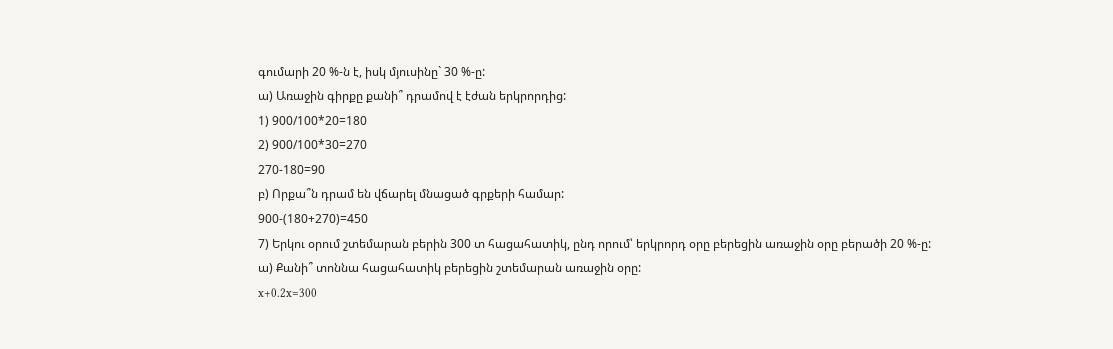գումարի 20 %-ն է, իսկ մյուսինը` 30 %-ը:
ա) Առաջին գիրքը քանի՞ դրամով է էժան երկրորդից:
1) 900/100*20=180
2) 900/100*30=270
270-180=90
բ) Որքա՞ն դրամ են վճարել մնացած գրքերի համար:
900-(180+270)=450
7) Երկու օրում շտեմարան բերին 300 տ հացահատիկ, ընդ որում՝ երկրորդ օրը բերեցին առաջին օրը բերածի 20 %-ը:
ա) Քանի՞ տոննա հացահատիկ բերեցին շտեմարան առաջին օրը:
x+0.2x=300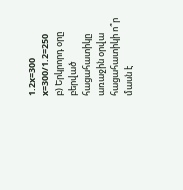1.2x=300
x=300/1.2=250
բ) Երկրորդ օրը բերված հացահատիկը առաջին օրվա հացահատիկի ո՞ր մասն է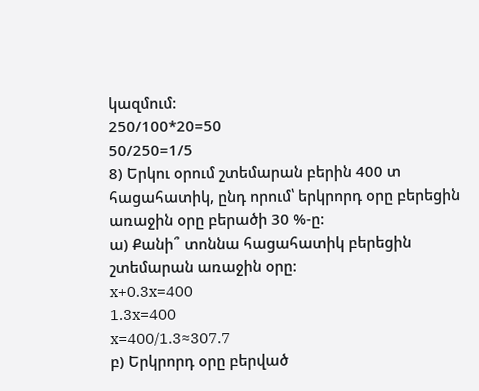կազմում:
250/100*20=50
50/250=1/5
8) Երկու օրում շտեմարան բերին 400 տ հացահատիկ, ընդ որում՝ երկրորդ օրը բերեցին առաջին օրը բերածի 30 %-ը:
ա) Քանի՞ տոննա հացահատիկ բերեցին շտեմարան առաջին օրը:
x+0.3x=400
1.3x=400
x=400/1.3≈307.7
բ) Երկրորդ օրը բերված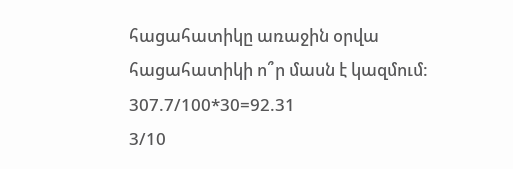հացահատիկը առաջին օրվա հացահատիկի ո՞ր մասն է կազմում:
307.7/100*30=92.31
3/10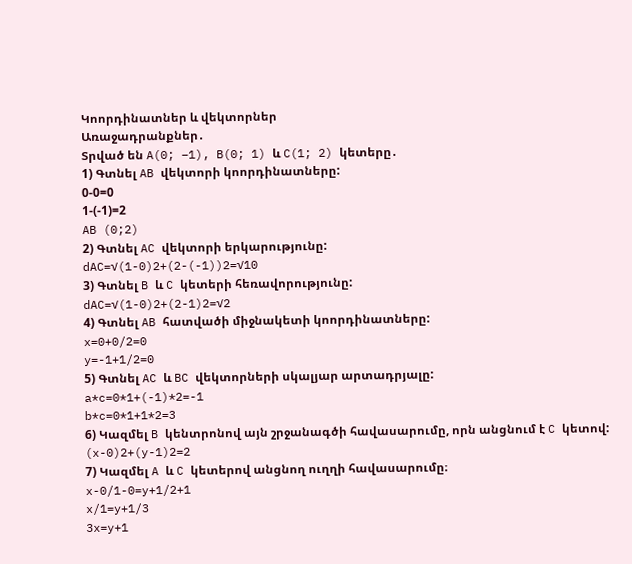Կոորդինատներ և վեկտորներ
Առաջադրանքներ․
Տրված են A(0; −1), B(0; 1) և C(1; 2) կետերը․
1) Գտնել AB վեկտորի կոորդինատները:
0-0=0
1-(-1)=2
AB (0;2)
2) Գտնել AC վեկտորի երկարությունը:
dAC=√(1-0)2+(2-(-1))2=√10
3) Գտնել B և C կետերի հեռավորությունը:
dAC=√(1-0)2+(2-1)2=√2
4) Գտնել AB հատվածի միջնակետի կոորդինատները:
x=0+0/2=0
y=-1+1/2=0
5) Գտնել AC և BC վեկտորների սկալյար արտադրյալը:
a*c=0*1+(-1)*2=-1
b*c=0*1+1*2=3
6) Կազմել B կենտրոնով այն շրջանագծի հավասարումը, որն անցնում է C կետով:
(x-0)2+(y-1)2=2
7) Կազմել A և C կետերով անցնող ուղղի հավասարումը։
x-0/1-0=y+1/2+1
x/1=y+1/3
3x=y+1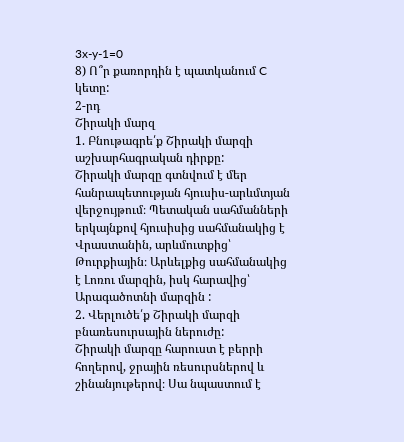3x-y-1=0
8) Ո՞ր քառորդին է պատկանում C կետը:
2-րդ
Շիրակի մարզ
1. Բնութագրե՛ք Շիրակի մարզի աշխարհագրական դիրքը:
Շիրակի մարզը գտնվում է մեր հանրապետության հյուսիս-արևմտյան վերջույթում։ Պետական սահմանների երկայնքով հյուսիսից սահմանակից է Վրաստանին, արևմուտքից՝ Թուրքիային։ Արևելքից սահմանակից է Լոռու մարզին, իսկ հարավից՝ Արագածոտնի մարզին :
2. Վերլուծե՛ք Շիրակի մարզի բնառեսուրսային ներուժը:
Շիրակի մարզը հարուստ է բերրի հողերով, ջրային ռեսուրսներով և շինանյութերով։ Սա նպաստում է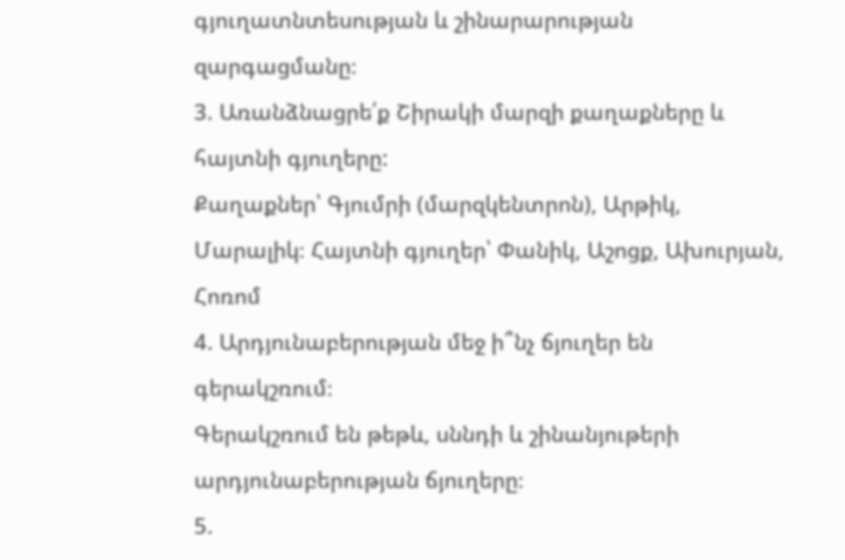գյուղատնտեսության և շինարարության զարգացմանը։
3. Առանձնացրե՛ք Շիրակի մարզի քաղաքները և հայտնի գյուղերը:
Քաղաքներ՝ Գյումրի (մարզկենտրոն), Արթիկ, Մարալիկ։ Հայտնի գյուղեր՝ Փանիկ, Աշոցք, Ախուրյան, Հոռոմ
4. Արդյունաբերության մեջ ի՞նչ ճյուղեր են գերակշռում։
Գերակշռում են թեթև, սննդի և շինանյութերի արդյունաբերության ճյուղերը։
5.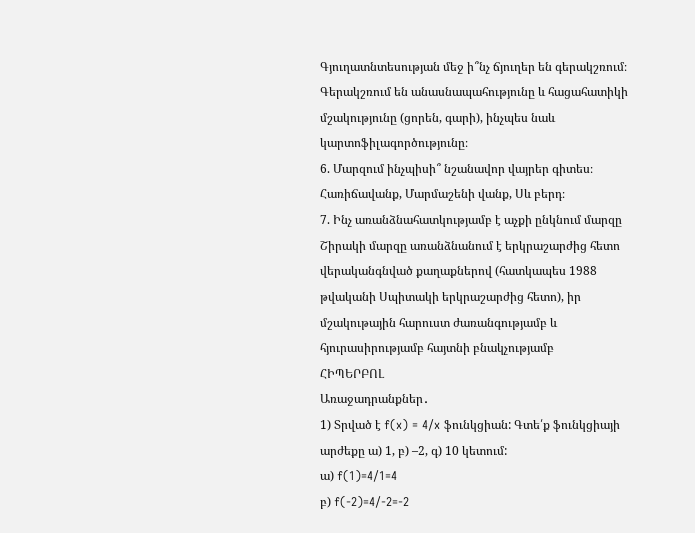Գյուղատնտեսության մեջ ի՞նչ ճյուղեր են գերակշռում։
Գերակշռում են անասնապահությունը և հացահատիկի մշակությունը (ցորեն, գարի), ինչպես նաև կարտոֆիլագործությունը։
6. Մարզում ինչպիսի՞ նշանավոր վայրեր գիտես։
Հառիճավանք, Մարմաշենի վանք, Սև բերդ։
7. Ինչ առանձնահատկությամբ է աչքի ընկնում մարզը
Շիրակի մարզը առանձնանում է երկրաշարժից հետո վերականգնված քաղաքներով (հատկապես 1988 թվականի Սպիտակի երկրաշարժից հետո), իր մշակութային հարուստ ժառանգությամբ և հյուրասիրությամբ հայտնի բնակչությամբ
ՀԻՊԵՐԲՈԼ
Առաջադրանքներ․
1) Տրված է f(x) = 4/x ֆունկցիան: Գտե՛ք ֆունկցիայի արժեքը ա) 1, բ) –2, գ) 10 կետում:
ա) f(1)=4/1=4
բ) f(-2)=4/-2=-2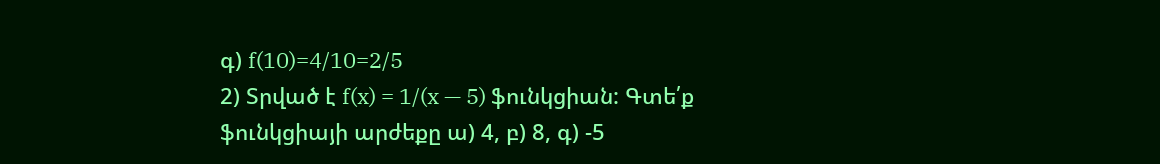գ) f(10)=4/10=2/5
2) Տրված է f(x) = 1/(x — 5) ֆունկցիան: Գտե՛ք ֆունկցիայի արժեքը ա) 4, բ) 8, գ) -5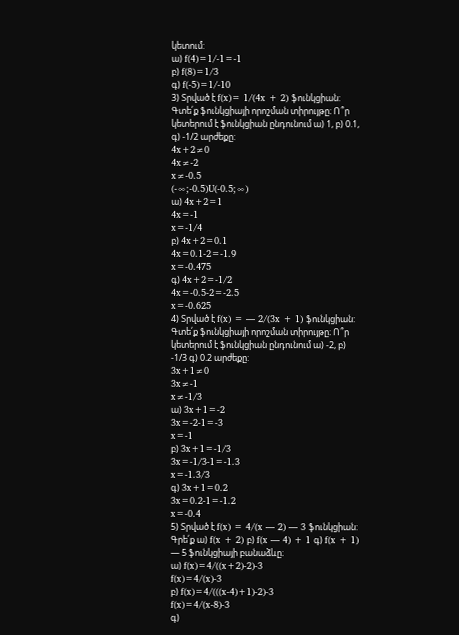կետում:
ա) f(4)=1/-1=-1
բ) f(8)=1/3
գ) f(-5)=1/-10
3) Տրված է f(x)= 1/(4x + 2) ֆունկցիան: Գտե՛ք ֆունկցիայի որոշման տիրույթը։ Ո՞ր կետերում է ֆունկցիան ընդունում ա) 1, բ) 0.1, գ) -1/2 արժեքը:
4x+2≠0
4x≠-2
x≠-0.5
(-∞;-0.5)U(-0.5;∞)
ա) 4x+2=1
4x=-1
x=-1/4
բ) 4x+2=0.1
4x=0.1-2=-1.9
x=-0.475
գ) 4x+2=-1/2
4x=-0.5-2=-2.5
x=-0.625
4) Տրված է f(x) = — 2/(3x + 1) ֆունկցիան: Գտե՛ք ֆունկցիայի որոշման տիրույթը։ Ո՞ր կետերում է ֆունկցիան ընդունում ա) -2, բ) -1/3 գ) 0.2 արժեքը:
3x+1≠0
3x≠-1
x≠-1/3
ա) 3x+1=-2
3x=-2-1=-3
x=-1
բ) 3x+1=-1/3
3x=-1/3-1=-1.3
x=-1.3/3
գ) 3x+1=0.2
3x=0.2-1=-1.2
x=-0.4
5) Տրված է f(x) = 4/(x — 2) — 3 ֆունկցիան: Գրե՛ք ա) f(x + 2) բ) f(x — 4) + 1 գ) f(x + 1) — 5 ֆունկցիայի բանաձևը։
ա) f(x)=4/((x+2)-2)-3
f(x)=4/(x)-3
բ) f(x)=4/(((x-4)+1)-2)-3
f(x)=4/(x-8)-3
գ)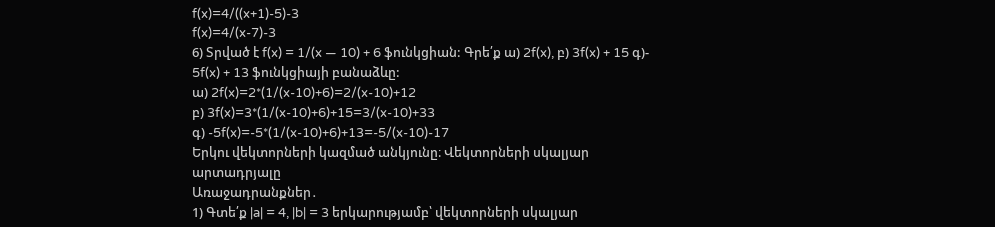f(x)=4/((x+1)-5)-3
f(x)=4/(x-7)-3
6) Տրված է f(x) = 1/(x — 10) + 6 ֆունկցիան: Գրե՛ք ա) 2f(x), բ) 3f(x) + 15 գ)- 5f(x) + 13 ֆունկցիայի բանաձևը:
ա) 2f(x)=2*(1/(x-10)+6)=2/(x-10)+12
բ) 3f(x)=3*(1/(x-10)+6)+15=3/(x-10)+33
գ) -5f(x)=-5*(1/(x-10)+6)+13=-5/(x-10)-17
Երկու վեկտորների կազմած անկյունը։ Վեկտորների սկալյար արտադրյալը
Առաջադրանքներ․
1) Գտե՛ք |a| = 4, |b| = 3 երկարությամբ՝ վեկտորների սկալյար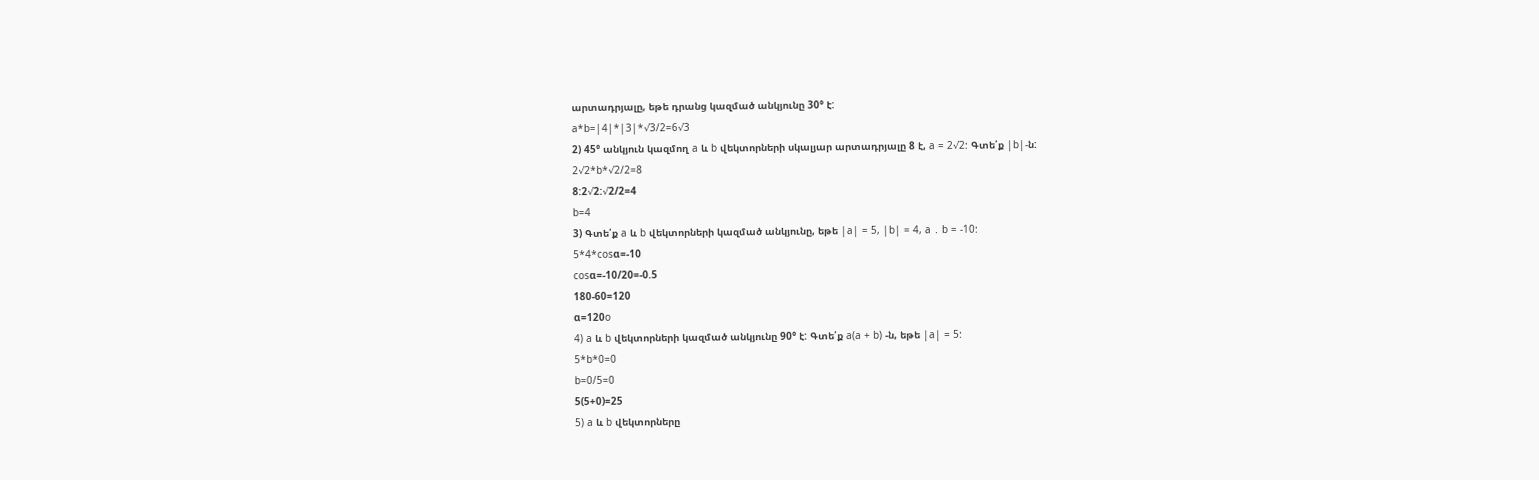արտադրյալը, եթե դրանց կազմած անկյունը 30° է:
a*b=|4|*|3|*√3/2=6√3
2) 45° անկյուն կազմող a և b վեկտորների սկալյար արտադրյալը 8 է, a = 2√2: Գտե՛ք |b|-ն:
2√2*b*√2/2=8
8:2√2:√2/2=4
b=4
3) Գտե՛ք a և b վեկտորների կազմած անկյունը, եթե |a| = 5, |b| = 4, a ․ b = -10:
5*4*cosα=-10
cosα=-10/20=-0.5
180-60=120
α=120o
4) a և b վեկտորների կազմած անկյունը 90° է: Գտե՛ք a(a + b) -ն, եթե |a| = 5:
5*b*0=0
b=0/5=0
5(5+0)=25
5) a և b վեկտորները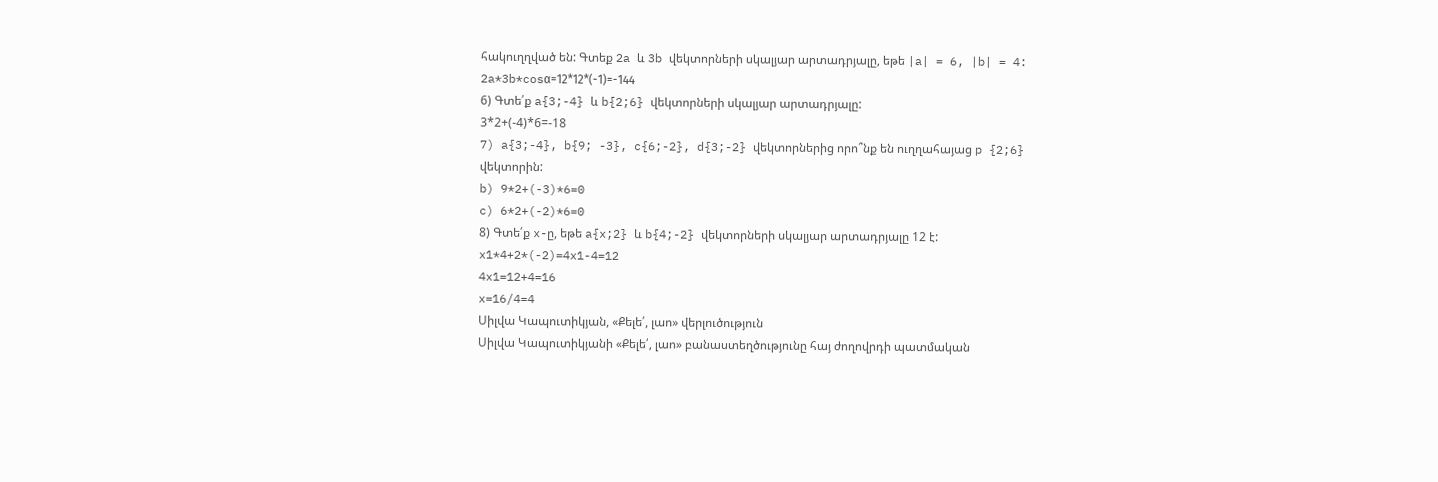հակուղղված են: Գտեք 2a և 3b վեկտորների սկալյար արտադրյալը, եթե |a| = 6, |b| = 4:
2a*3b*cosα=12*12*(-1)=-144
6) Գտե՛ք a{3;-4} և b{2;6} վեկտորների սկալյար արտադրյալը:
3*2+(-4)*6=-18
7) a{3;-4}, b{9; -3}, c{6;-2}, d{3;-2} վեկտորներից որո՞նք են ուղղահայաց p {2;6} վեկտորին:
b) 9*2+(-3)*6=0
c) 6*2+(-2)*6=0
8) Գտե՛ք x-ը, եթե a{x;2} և b{4;-2} վեկտորների սկալյար արտադրյալը 12 է:
x1*4+2*(-2)=4x1-4=12
4x1=12+4=16
x=16/4=4
Սիլվա Կապուտիկյան, «Քելե՛, լաո» վերլուծություն
Սիլվա Կապուտիկյանի «Քելե՛, լաո» բանաստեղծությունը հայ ժողովրդի պատմական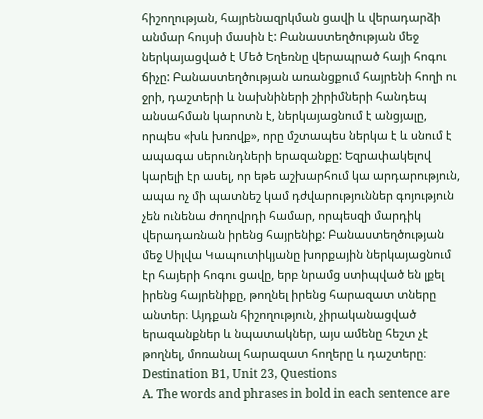հիշողության, հայրենազրկման ցավի և վերադարձի անմար հույսի մասին է: Բանաստեղծության մեջ ներկայացված է Մեծ Եղեռնը վերապրած հայի հոգու ճիչը: Բանաստեղծության առանցքում հայրենի հողի ու ջրի, դաշտերի և նախնիների շիրիմների հանդեպ անսահման կարոտն է, ներկայացնում է անցյալը, որպես «խև խռովք», որը մշտապես ներկա է և սնում է ապագա սերունդների երազանքը: Եզրափակելով կարելի էր ասել, որ եթե աշխարհում կա արդարություն, ապա ոչ մի պատնեշ կամ դժվարություններ գոյություն չեն ունենա ժողովրդի համար, որպեսզի մարդիկ վերադառնան իրենց հայրենիք: Բանաստեղծության մեջ Սիլվա Կապուտիկյանը խորքային ներկայացնում էր հայերի հոգու ցավը, երբ նրամց ստիպված են լքել իրենց հայրենիքը, թողնել իրենց հարազատ տները անտեր։ Այդքան հիշողություն, չիրականացված երազանքներ և նպատակներ, այս ամենը հեշտ չէ թողնել, մոռանալ հարազատ հողերը և դաշտերը։
Destination B1, Unit 23, Questions
A. The words and phrases in bold in each sentence are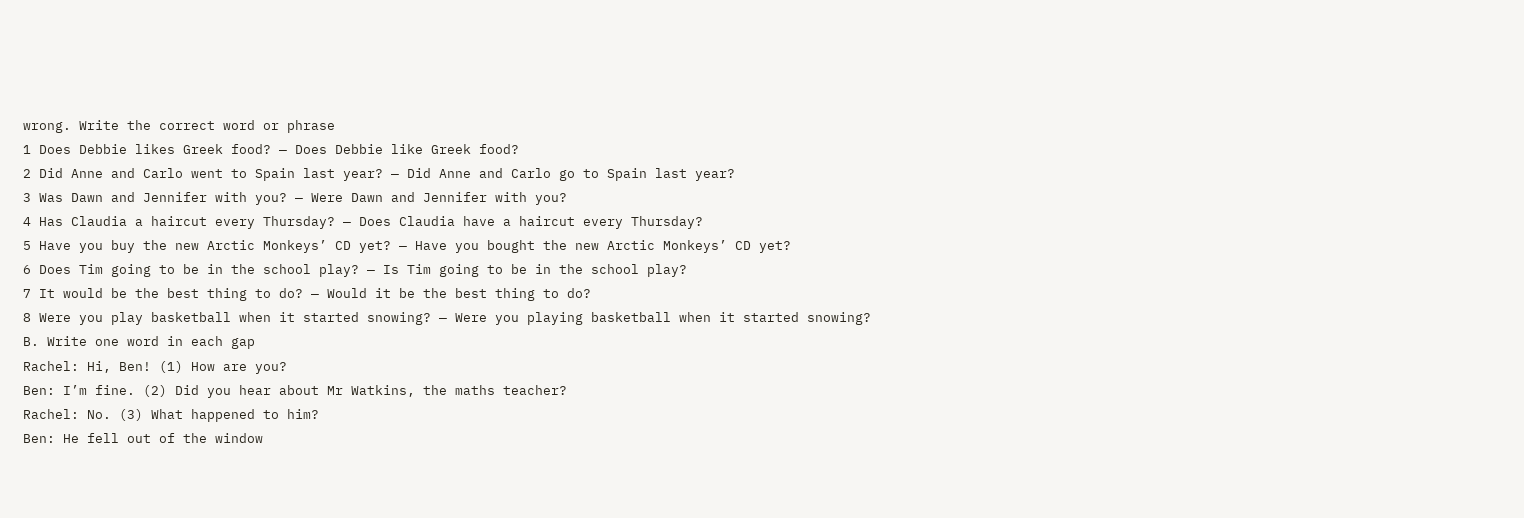wrong. Write the correct word or phrase
1 Does Debbie likes Greek food? — Does Debbie like Greek food?
2 Did Anne and Carlo went to Spain last year? — Did Anne and Carlo go to Spain last year?
3 Was Dawn and Jennifer with you? — Were Dawn and Jennifer with you?
4 Has Claudia a haircut every Thursday? — Does Claudia have a haircut every Thursday?
5 Have you buy the new Arctic Monkeys’ CD yet? — Have you bought the new Arctic Monkeys’ CD yet?
6 Does Tim going to be in the school play? — Is Tim going to be in the school play?
7 It would be the best thing to do? — Would it be the best thing to do?
8 Were you play basketball when it started snowing? — Were you playing basketball when it started snowing?
B. Write one word in each gap
Rachel: Hi, Ben! (1) How are you?
Ben: I’m fine. (2) Did you hear about Mr Watkins, the maths teacher?
Rachel: No. (3) What happened to him?
Ben: He fell out of the window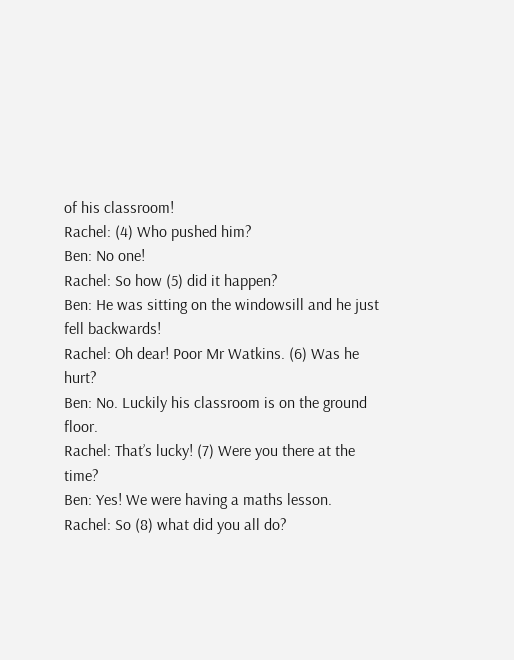of his classroom!
Rachel: (4) Who pushed him?
Ben: No one!
Rachel: So how (5) did it happen?
Ben: He was sitting on the windowsill and he just fell backwards!
Rachel: Oh dear! Poor Mr Watkins. (6) Was he hurt?
Ben: No. Luckily his classroom is on the ground floor.
Rachel: That’s lucky! (7) Were you there at the time?
Ben: Yes! We were having a maths lesson.
Rachel: So (8) what did you all do?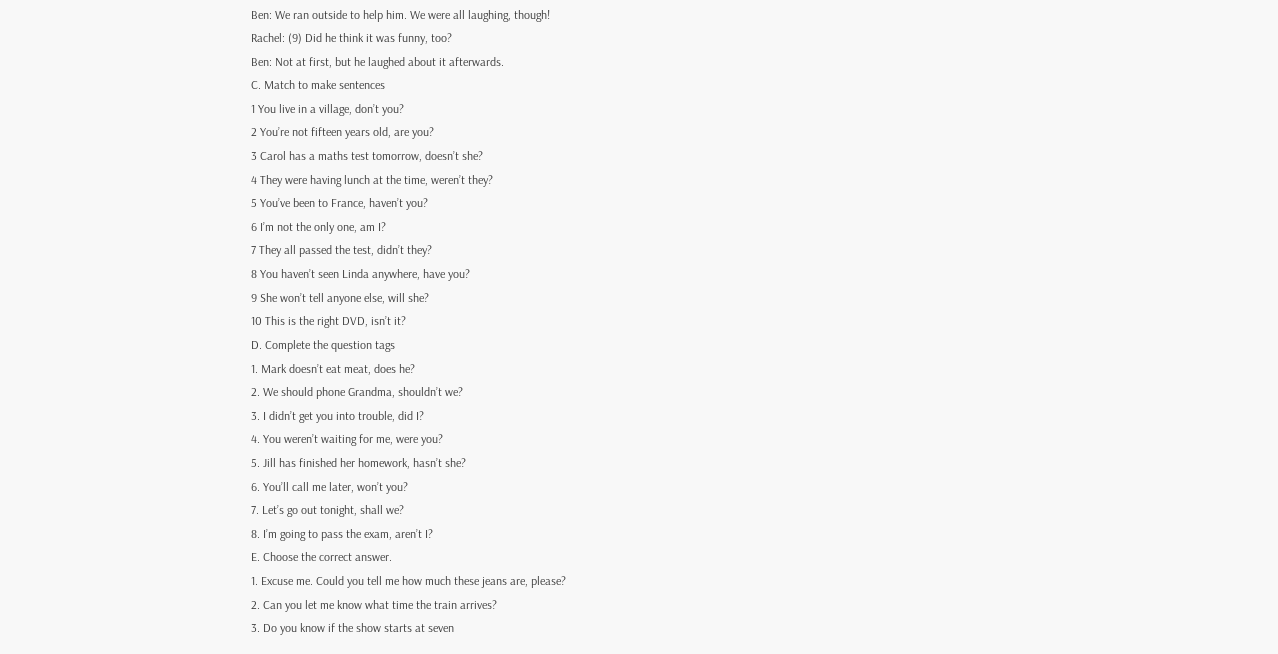Ben: We ran outside to help him. We were all laughing, though!
Rachel: (9) Did he think it was funny, too?
Ben: Not at first, but he laughed about it afterwards.
C. Match to make sentences
1 You live in a village, don’t you?
2 You’re not fifteen years old, are you?
3 Carol has a maths test tomorrow, doesn’t she?
4 They were having lunch at the time, weren’t they?
5 You’ve been to France, haven’t you?
6 I’m not the only one, am I?
7 They all passed the test, didn’t they?
8 You haven’t seen Linda anywhere, have you?
9 She won’t tell anyone else, will she?
10 This is the right DVD, isn’t it?
D. Complete the question tags
1. Mark doesn’t eat meat, does he?
2. We should phone Grandma, shouldn’t we?
3. I didn’t get you into trouble, did I?
4. You weren’t waiting for me, were you?
5. Jill has finished her homework, hasn’t she?
6. You’ll call me later, won’t you?
7. Let’s go out tonight, shall we?
8. I’m going to pass the exam, aren’t I?
E. Choose the correct answer.
1. Excuse me. Could you tell me how much these jeans are, please?
2. Can you let me know what time the train arrives?
3. Do you know if the show starts at seven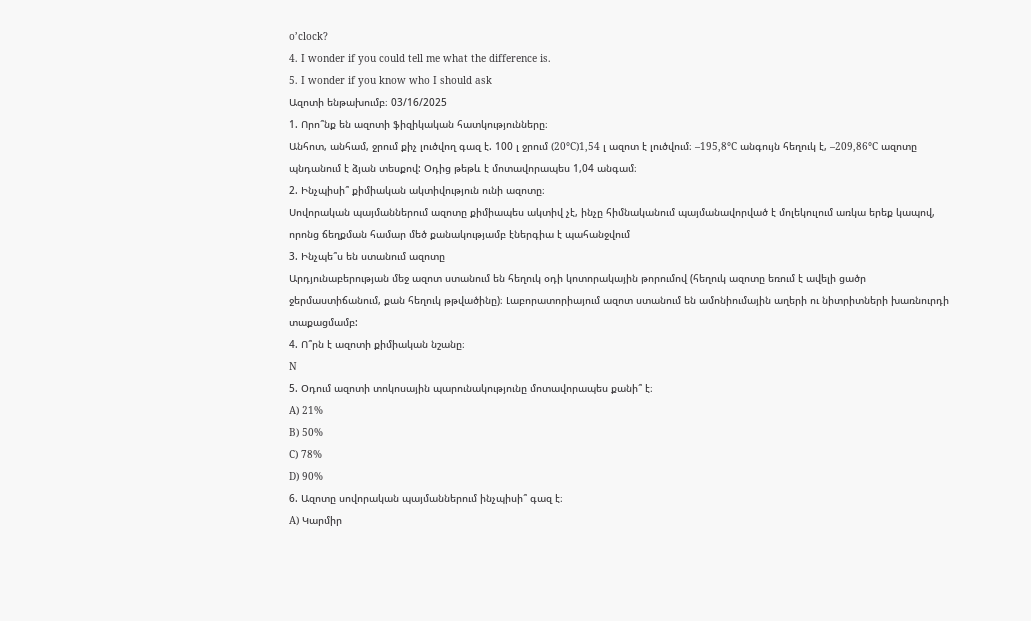o’clock?
4. I wonder if you could tell me what the difference is.
5. I wonder if you know who I should ask
Ազոտի ենթախումբ։ 03/16/2025
1. Որո՞նք են ազոտի ֆիզիկական հատկությունները։
Անհոտ, անհամ, ջրում քիչ լուծվող գազ է. 100 լ ջրում (20°C)1,54 լ ազոտ է լուծվում։ –195,8°C անգույն հեղուկ է, –209,86°C ազոտը պնդանում է ձյան տեսքով: Օդից թեթև է մոտավորապես 1,04 անգամ։
2. Ինչպիսի՞ քիմիական ակտիվություն ունի ազոտը։
Սովորական պայմաններում ազոտը քիմիապես ակտիվ չէ, ինչը հիմնականում պայմանավորված է մոլեկուլում առկա երեք կապով, որոնց ճեղքման համար մեծ քանակությամբ էներգիա է պահանջվում
3. Ինչպե՞ս են ստանում ազոտը
Արդյունաբերության մեջ ազոտ ստանում են հեղուկ օդի կոտորակային թորումով (հեղուկ ազոտը եռում է ավելի ցածր ջերմաստիճանում, քան հեղուկ թթվածինը)։ Լաբորատորիայում ազոտ ստանում են ամոնիումային աղերի ու նիտրիտների խառնուրդի տաքացմամբ:
4. Ո՞րն է ազոտի քիմիական նշանը։
N
5. Օդում ազոտի տոկոսային պարունակությունը մոտավորապես քանի՞ է։
A) 21%
B) 50%
C) 78%
D) 90%
6. Ազոտը սովորական պայմաններում ինչպիսի՞ գազ է։
A) Կարմիր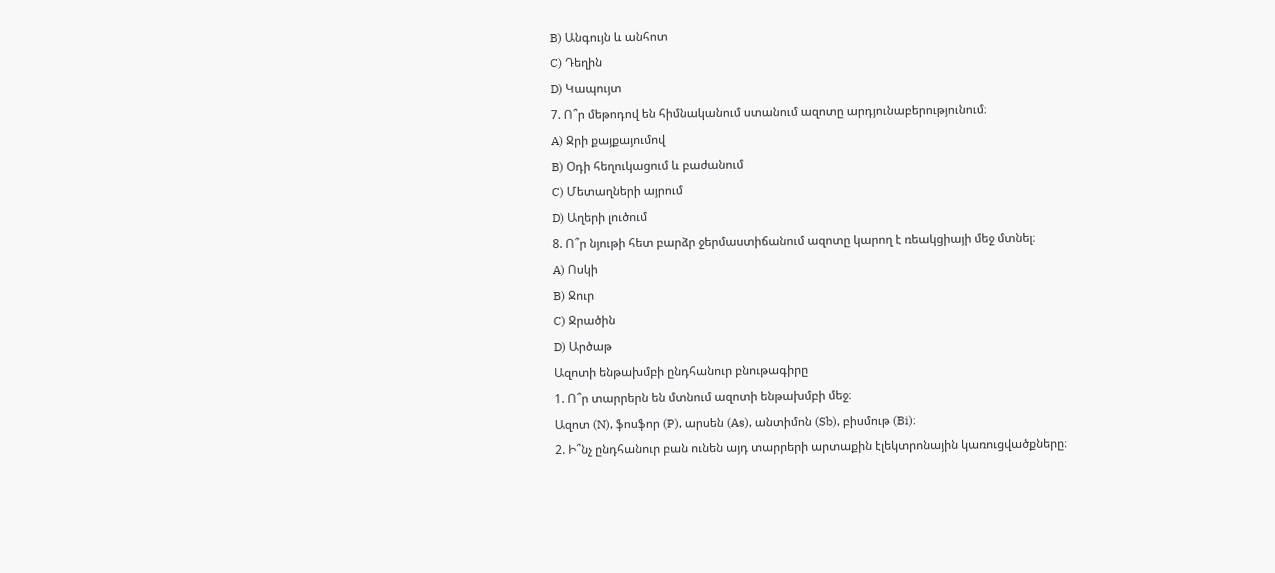B) Անգույն և անհոտ
C) Դեղին
D) Կապույտ
7. Ո՞ր մեթոդով են հիմնականում ստանում ազոտը արդյունաբերությունում։
A) Ջրի քայքայումով
B) Օդի հեղուկացում և բաժանում
C) Մետաղների այրում
D) Աղերի լուծում
8. Ո՞ր նյութի հետ բարձր ջերմաստիճանում ազոտը կարող է ռեակցիայի մեջ մտնել։
A) Ոսկի
B) Ջուր
C) Ջրածին
D) Արծաթ
Ազոտի ենթախմբի ընդհանուր բնութագիրը
1. Ո՞ր տարրերն են մտնում ազոտի ենթախմբի մեջ։
Ազոտ (N), ֆոսֆոր (P), արսեն (As), անտիմոն (Sb), բիսմութ (Bi)։
2. Ի՞նչ ընդհանուր բան ունեն այդ տարրերի արտաքին էլեկտրոնային կառուցվածքները։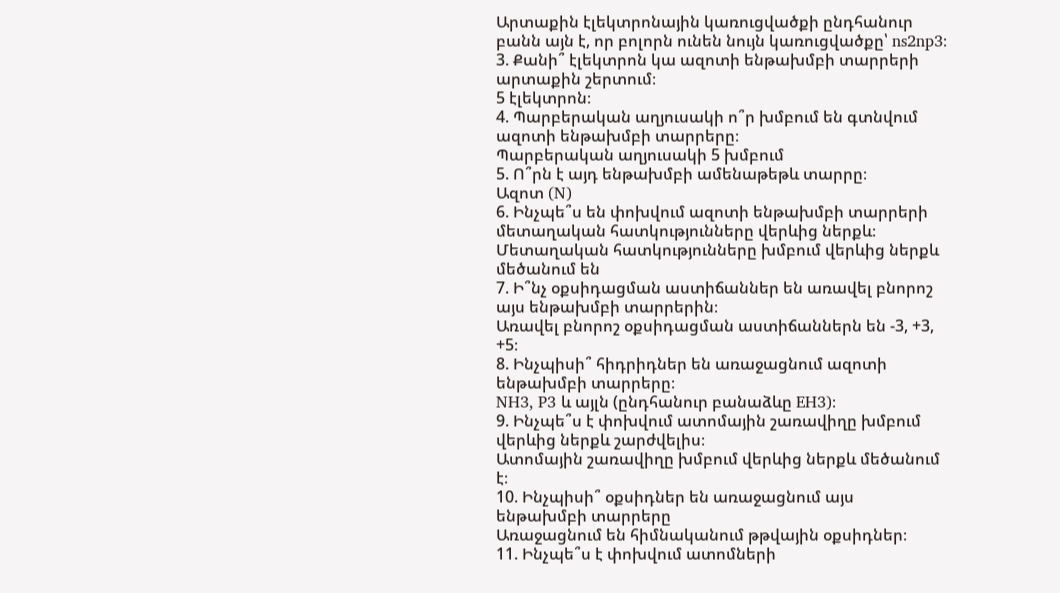Արտաքին էլեկտրոնային կառուցվածքի ընդհանուր բանն այն է, որ բոլորն ունեն նույն կառուցվածքը՝ ns2np3։
3. Քանի՞ էլեկտրոն կա ազոտի ենթախմբի տարրերի արտաքին շերտում։
5 էլեկտրոն։
4. Պարբերական աղյուսակի ո՞ր խմբում են գտնվում ազոտի ենթախմբի տարրերը։
Պարբերական աղյուսակի 5 խմբում
5. Ո՞րն է այդ ենթախմբի ամենաթեթև տարրը։
Ազոտ (N)
6. Ինչպե՞ս են փոխվում ազոտի ենթախմբի տարրերի մետաղական հատկությունները վերևից ներքև։
Մետաղական հատկությունները խմբում վերևից ներքև մեծանում են
7. Ի՞նչ օքսիդացման աստիճաններ են առավել բնորոշ այս ենթախմբի տարրերին։
Առավել բնորոշ օքսիդացման աստիճաններն են -3, +3, +5։
8. Ինչպիսի՞ հիդրիդներ են առաջացնում ազոտի ենթախմբի տարրերը։
NH3, P3 և այլն (ընդհանուր բանաձևը EH3)։
9. Ինչպե՞ս է փոխվում ատոմային շառավիղը խմբում վերևից ներքև շարժվելիս։
Ատոմային շառավիղը խմբում վերևից ներքև մեծանում է։
10. Ինչպիսի՞ օքսիդներ են առաջացնում այս ենթախմբի տարրերը
Առաջացնում են հիմնականում թթվային օքսիդներ։
11. Ինչպե՞ս է փոխվում ատոմների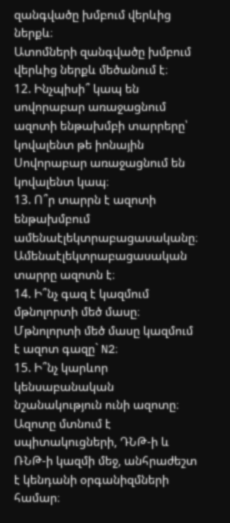զանգվածը խմբում վերևից ներքև։
Ատոմների զանգվածը խմբում վերևից ներքև մեծանում է։
12. Ինչպիսի՞ կապ են սովորաբար առաջացնում ազոտի ենթախմբի տարրերը՝ կովալենտ թե իոնային
Սովորաբար առաջացնում են կովալենտ կապ։
13. Ո՞ր տարրն է ազոտի ենթախմբում ամենաէլեկտրաբացասականը։
Ամենաէլեկտրաբացասական տարրը ազոտն է։
14. Ի՞նչ գազ է կազմում մթնոլորտի մեծ մասը։
Մթնոլորտի մեծ մասը կազմում է ազոտ գազը` N2։
15. Ի՞նչ կարևոր կենսաբանական նշանակություն ունի ազոտը։
Ազոտը մտնում է սպիտակուցների, ԴՆԹ-ի և ՌՆԹ-ի կազմի մեջ, անհրաժեշտ է կենդանի օրգանիզմների համար։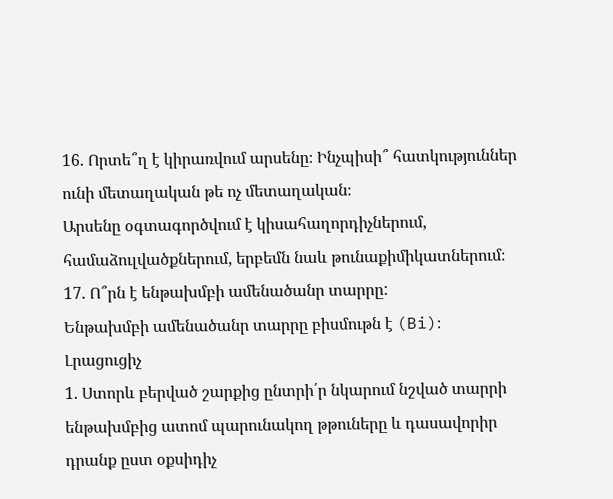16. Որտե՞ղ է կիրառվում արսենը։ Ինչպիսի՞ հատկություններ ունի մետաղական թե ոչ մետաղական։
Արսենը օգտագործվում է կիսահաղորդիչներում, համաձուլվածքներում, երբեմն նաև թունաքիմիկատներում։
17. Ո՞րն է ենթախմբի ամենածանր տարրը:
Ենթախմբի ամենածանր տարրը բիսմութն է (Bi)։
Լրացուցիչ
1. Ստորև բերված շարքից ընտրի՛ր նկարում նշված տարրի ենթախմբից ատոմ պարունակող թթուները և դասավորիր դրանք ըստ օքսիդիչ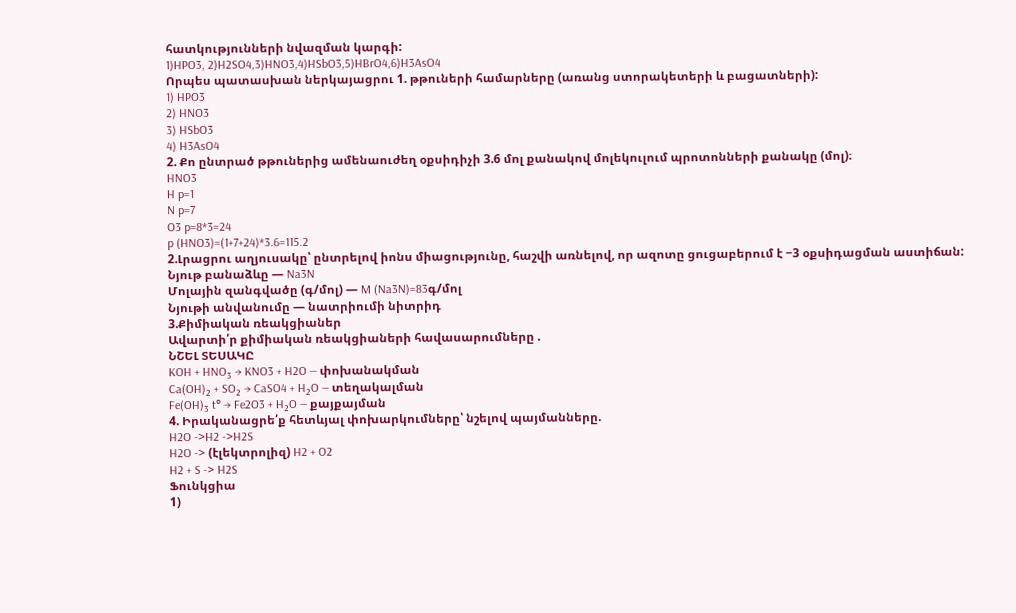հատկությունների նվազման կարգի:
1)HPO3, 2)H2SO4,3)HNO3,4)HSbO3,5)HBrO4,6)H3AsO4
Որպես պատասխան ներկայացրու 1. թթուների համարները (առանց ստորակետերի և բացատների):
1) HPO3
2) HNO3
3) HSbO3
4) H3AsO4
2. Քո ընտրած թթուներից ամենաուժեղ օքսիդիչի 3.6 մոլ քանակով մոլեկուլում պրոտոնների քանակը (մոլ)։
HNO3
H p=1
N p=7
O3 p=8*3=24
p (HNO3)=(1+7+24)*3.6=115.2
2.Լրացրու աղյուսակը՝ ընտրելով իոնս միացությունը, հաշվի առնելով, որ ազոտը ցուցաբերում է −3 օքսիդացման աստիճան:
Նյութ բանաձևը — Na3N
Մոլային զանգվածը (գ/մոլ) — M (Na3N)=83գ/մոլ
Նյութի անվանումը — նատրիումի նիտրիդ
3.Քիմիական ռեակցիաներ
Ավարտի՛ր քիմիական ռեակցիաների հավասարումները .
ՆՇԵԼ ՏԵՍԱԿԸ
KOH + HNO₃ → KNO3 + H2O — փոխանակման
Ca(OH)₂ + SO₂ → CaSO4 + H₂O — տեղակալման
Fe(OH)₃ t° → Fe2O3 + H₂O — քայքայման
4. Իրականացրե՛ք հետևյալ փոխարկումները՝ նշելով պայմանները.
H2O ->H2 ->H2S
H2O -> (էլեկտրոլիզ) H2 + O2
H2 + S -> H2S
Ֆունկցիա
1)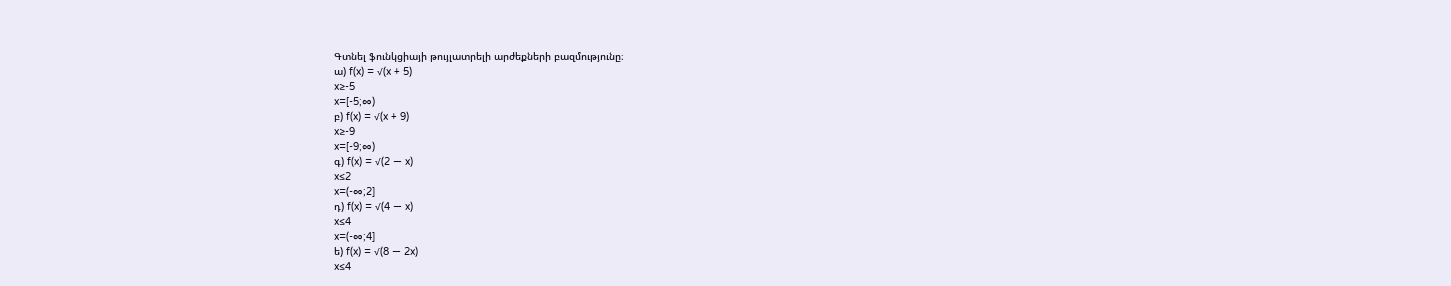Գտնել ֆունկցիայի թույլատրելի արժեքների բազմությունը։
ա) f(x) = √(x + 5)
x≥-5
x=[-5;∞)
բ) f(x) = √(x + 9)
x≥-9
x=[-9;∞)
գ) f(x) = √(2 — x)
x≤2
x=(-∞;2]
դ) f(x) = √(4 — x)
x≤4
x=(-∞;4]
ե) f(x) = √(8 — 2x)
x≤4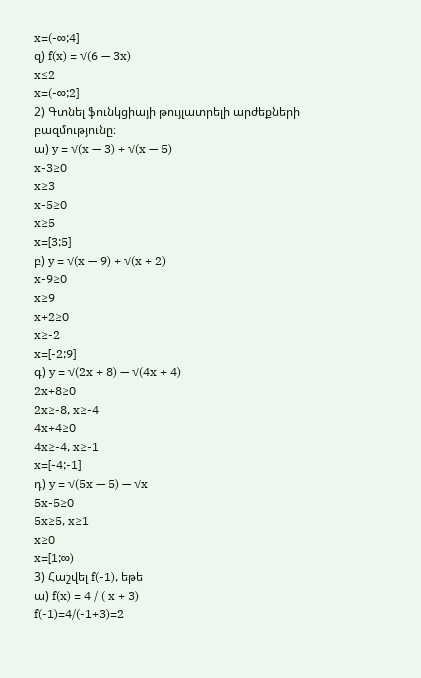x=(-∞;4]
զ) f(x) = √(6 — 3x)
x≤2
x=(-∞;2]
2) Գտնել ֆունկցիայի թույլատրելի արժեքների բազմությունը։
ա) y = √(x — 3) + √(x — 5)
x-3≥0
x≥3
x-5≥0
x≥5
x=[3;5]
բ) y = √(x — 9) + √(x + 2)
x-9≥0
x≥9
x+2≥0
x≥-2
x=[-2;9]
գ) y = √(2x + 8) — √(4x + 4)
2x+8≥0
2x≥-8, x≥-4
4x+4≥0
4x≥-4, x≥-1
x=[-4;-1]
դ) y = √(5x — 5) — √x
5x-5≥0
5x≥5, x≥1
x≥0
x=[1;∞)
3) Հաշվել f(-1), եթե
ա) f(x) = 4 / ( x + 3)
f(-1)=4/(-1+3)=2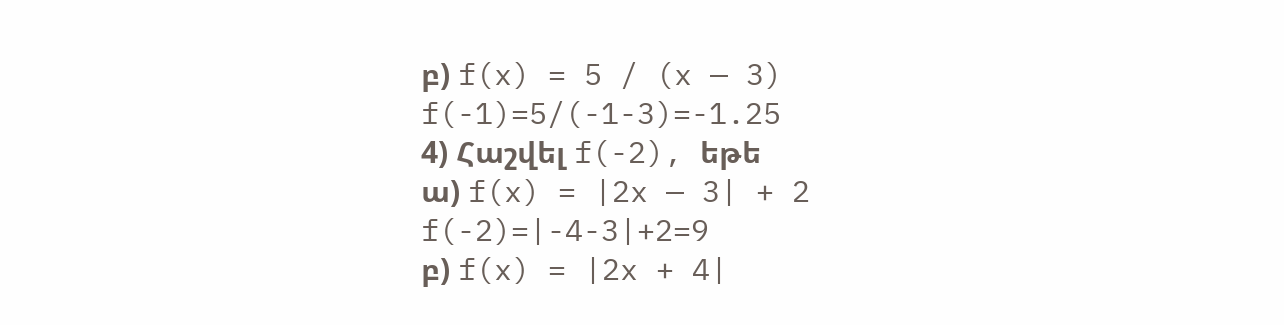բ) f(x) = 5 / (x — 3)
f(-1)=5/(-1-3)=-1.25
4) Հաշվել f(-2), եթե
ա) f(x) = |2x — 3| + 2
f(-2)=|-4-3|+2=9
բ) f(x) = |2x + 4|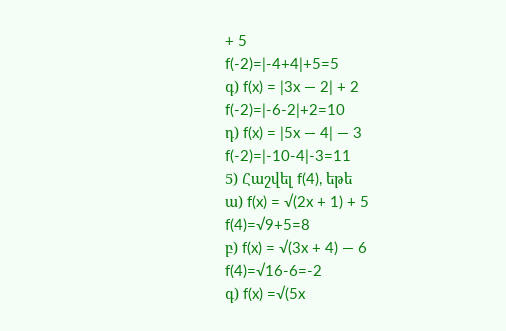+ 5
f(-2)=|-4+4|+5=5
գ) f(x) = |3x — 2| + 2
f(-2)=|-6-2|+2=10
դ) f(x) = |5x — 4| — 3
f(-2)=|-10-4|-3=11
5) Հաշվել f(4), եթե
ա) f(x) = √(2x + 1) + 5
f(4)=√9+5=8
բ) f(x) = √(3x + 4) — 6
f(4)=√16-6=-2
գ) f(x) =√(5x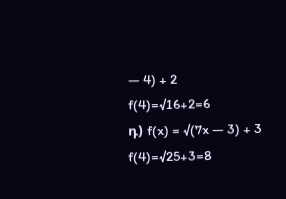— 4) + 2
f(4)=√16+2=6
դ) f(x) = √(7x — 3) + 3
f(4)=√25+3=8